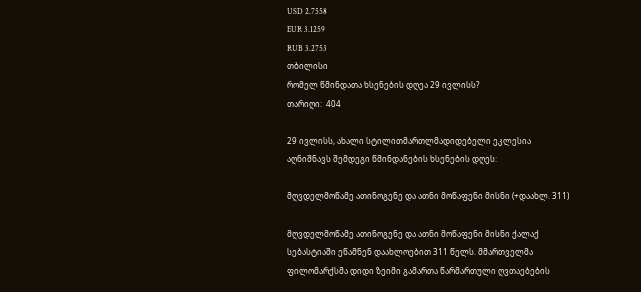USD 2.7558
EUR 3.1259
RUB 3.2753
თბილისი
რომელ წმინდათა ხსენების დღეა 29 ივლისს?
თარიღი:  404

29 ივლისს, ახალი სტილითმართლმადიდებელი ეკლესია აღნიშნავს შემდეგი წმინდანების ხსენების დღეს:

მღვდელმოწამე ათინოგენე და ათნი მოწაფენი მისნი (+დაახლ. 311)

მღვდელმოწამე ათინოგენე და ათნი მოწაფენი მისნი ქალაქ სებასტიაში ეწამნენ დაახლოებით 311 წელს. მმართველმა ფილომარქსმა დიდი ზეიმი გამართა წარმართული ღვთაებების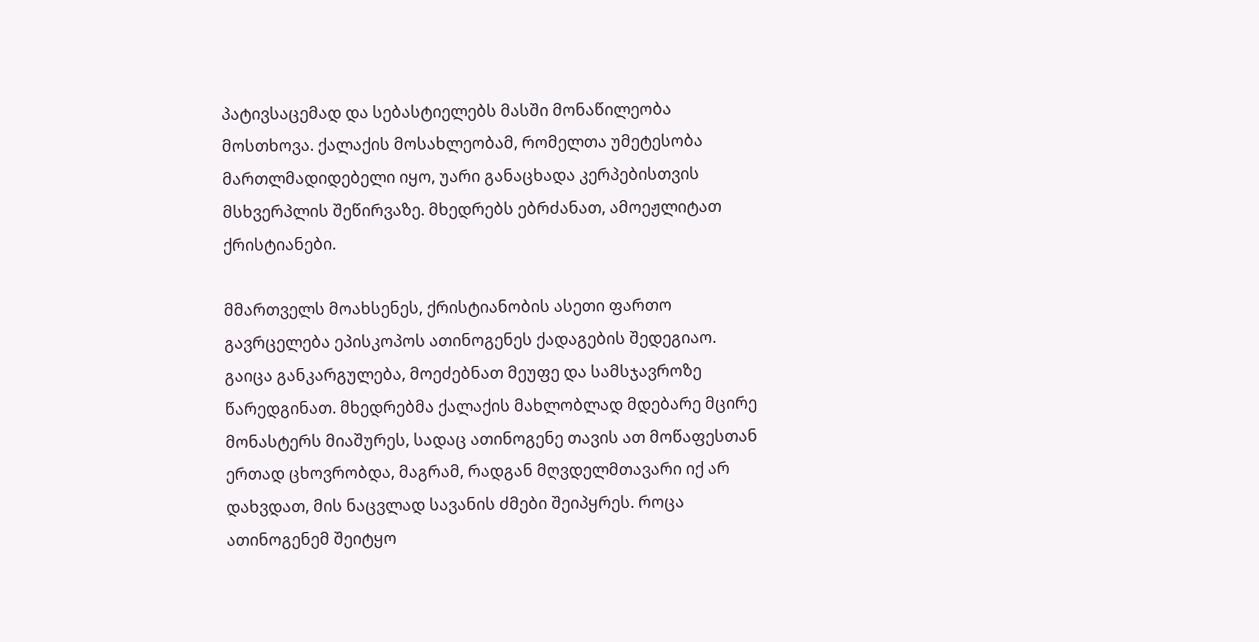პატივსაცემად და სებასტიელებს მასში მონაწილეობა მოსთხოვა. ქალაქის მოსახლეობამ, რომელთა უმეტესობა მართლმადიდებელი იყო, უარი განაცხადა კერპებისთვის მსხვერპლის შეწირვაზე. მხედრებს ებრძანათ, ამოეჟლიტათ ქრისტიანები.

მმართველს მოახსენეს, ქრისტიანობის ასეთი ფართო გავრცელება ეპისკოპოს ათინოგენეს ქადაგების შედეგიაო. გაიცა განკარგულება, მოეძებნათ მეუფე და სამსჯავროზე წარედგინათ. მხედრებმა ქალაქის მახლობლად მდებარე მცირე მონასტერს მიაშურეს, სადაც ათინოგენე თავის ათ მოწაფესთან ერთად ცხოვრობდა, მაგრამ, რადგან მღვდელმთავარი იქ არ დახვდათ, მის ნაცვლად სავანის ძმები შეიპყრეს. როცა ათინოგენემ შეიტყო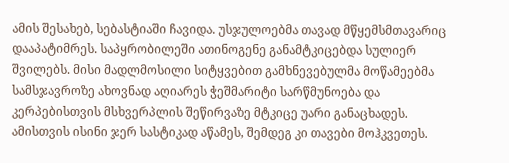ამის შესახებ, სებასტიაში ჩავიდა. უსჯულოებმა თავად მწყემსმთავარიც დააპატიმრეს. საპყრობილეში ათინოგენე განამტკიცებდა სულიერ შვილებს. მისი მადლმოსილი სიტყვებით გამხნევებულმა მოწამეებმა სამსჯავროზე ახოვნად აღიარეს ჭეშმარიტი სარწმუნოება და კერპებისთვის მსხვერპლის შეწირვაზე მტკიცე უარი განაცხადეს. ამისთვის ისინი ჯერ სასტიკად აწამეს, შემდეგ კი თავები მოჰკვეთეს.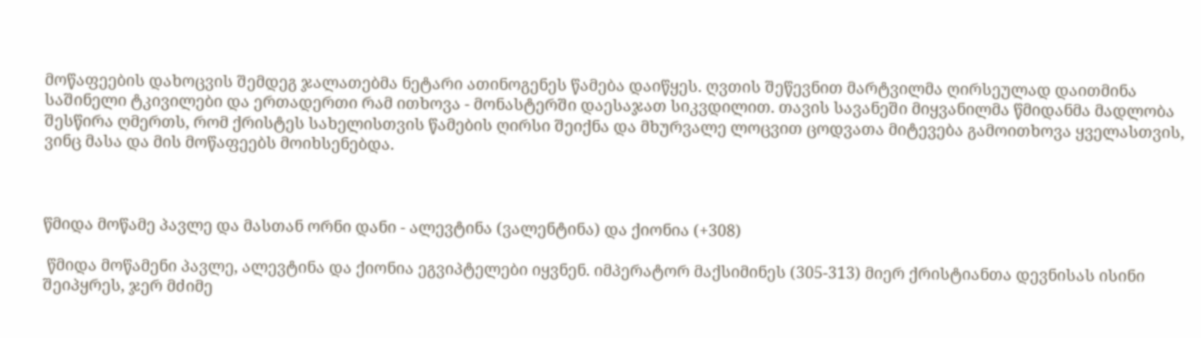მოწაფეების დახოცვის შემდეგ ჯალათებმა ნეტარი ათინოგენეს წამება დაიწყეს. ღვთის შეწევნით მარტვილმა ღირსეულად დაითმინა საშინელი ტკივილები და ერთადერთი რამ ითხოვა - მონასტერში დაესაჯათ სიკვდილით. თავის სავანეში მიყვანილმა წმიდანმა მადლობა შესწირა ღმერთს, რომ ქრისტეს სახელისთვის წამების ღირსი შეიქნა და მხურვალე ლოცვით ცოდვათა მიტევება გამოითხოვა ყველასთვის, ვინც მასა და მის მოწაფეებს მოიხსენებდა.



წმიდა მოწამე პავლე და მასთან ორნი დანი - ალევტინა (ვალენტინა) და ქიონია (+308)

 წმიდა მოწამენი პავლე, ალევტინა და ქიონია ეგვიპტელები იყვნენ. იმპერატორ მაქსიმინეს (305-313) მიერ ქრისტიანთა დევნისას ისინი შეიპყრეს, ჯერ მძიმე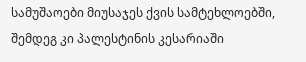სამუშაოები მიუსაჯეს ქვის სამტეხლოებში, შემდეგ კი პალესტინის კესარიაში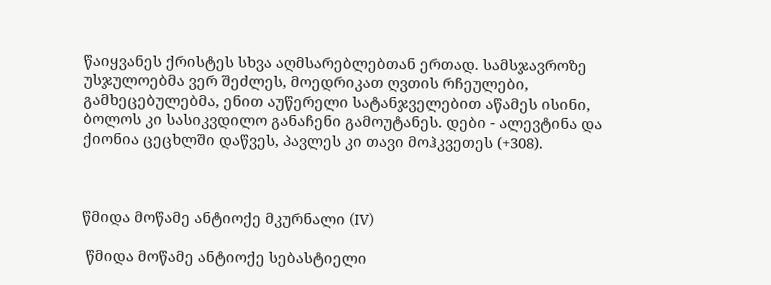წაიყვანეს ქრისტეს სხვა აღმსარებლებთან ერთად. სამსჯავროზე უსჯულოებმა ვერ შეძლეს, მოედრიკათ ღვთის რჩეულები, გამხეცებულებმა, ენით აუწერელი სატანჯველებით აწამეს ისინი, ბოლოს კი სასიკვდილო განაჩენი გამოუტანეს. დები - ალევტინა და ქიონია ცეცხლში დაწვეს, პავლეს კი თავი მოჰკვეთეს (+308).



წმიდა მოწამე ანტიოქე მკურნალი (IV)

 წმიდა მოწამე ანტიოქე სებასტიელი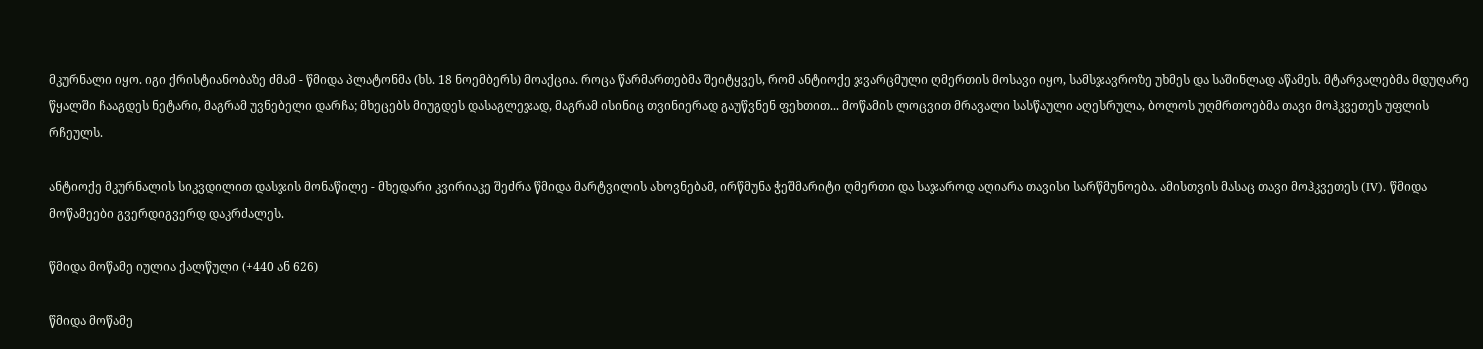მკურნალი იყო. იგი ქრისტიანობაზე ძმამ - წმიდა პლატონმა (ხს. 18 ნოემბერს) მოაქცია. როცა წარმართებმა შეიტყვეს, რომ ანტიოქე ჯვარცმული ღმერთის მოსავი იყო, სამსჯავროზე უხმეს და საშინლად აწამეს. მტარვალებმა მდუღარე წყალში ჩააგდეს ნეტარი, მაგრამ უვნებელი დარჩა; მხეცებს მიუგდეს დასაგლეჯად, მაგრამ ისინიც თვინიერად გაუწვნენ ფეხთით... მოწამის ლოცვით მრავალი სასწაული აღესრულა, ბოლოს უღმრთოებმა თავი მოჰკვეთეს უფლის რჩეულს.

ანტიოქე მკურნალის სიკვდილით დასჯის მონაწილე - მხედარი კვირიაკე შეძრა წმიდა მარტვილის ახოვნებამ, ირწმუნა ჭეშმარიტი ღმერთი და საჯაროდ აღიარა თავისი სარწმუნოება. ამისთვის მასაც თავი მოჰკვეთეს (IV). წმიდა მოწამეები გვერდიგვერდ დაკრძალეს.

წმიდა მოწამე იულია ქალწული (+440 ან 626)

წმიდა მოწამე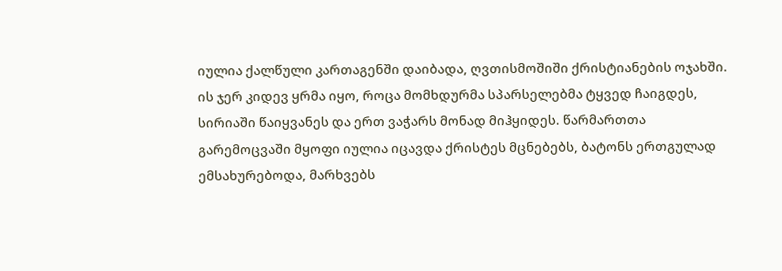იულია ქალწული კართაგენში დაიბადა, ღვთისმოშიში ქრისტიანების ოჯახში. ის ჯერ კიდევ ყრმა იყო, როცა მომხდურმა სპარსელებმა ტყვედ ჩაიგდეს, სირიაში წაიყვანეს და ერთ ვაჭარს მონად მიჰყიდეს. წარმართთა გარემოცვაში მყოფი იულია იცავდა ქრისტეს მცნებებს, ბატონს ერთგულად ემსახურებოდა, მარხვებს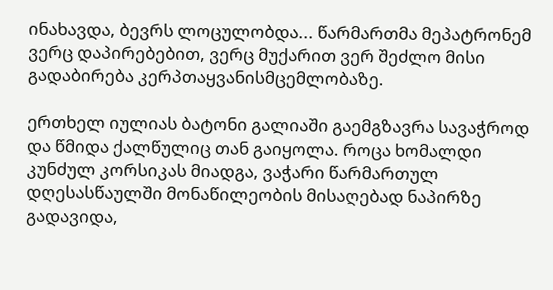ინახავდა, ბევრს ლოცულობდა... წარმართმა მეპატრონემ ვერც დაპირებებით, ვერც მუქარით ვერ შეძლო მისი გადაბირება კერპთაყვანისმცემლობაზე.

ერთხელ იულიას ბატონი გალიაში გაემგზავრა სავაჭროდ და წმიდა ქალწულიც თან გაიყოლა. როცა ხომალდი კუნძულ კორსიკას მიადგა, ვაჭარი წარმართულ დღესასწაულში მონაწილეობის მისაღებად ნაპირზე გადავიდა,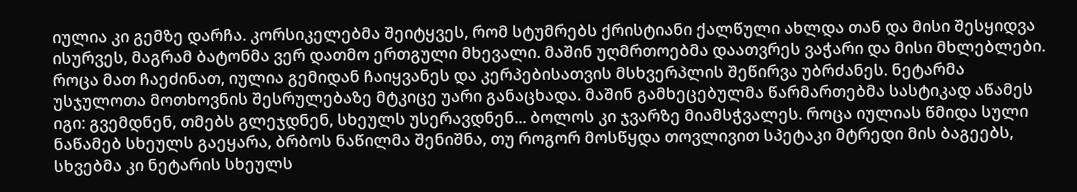იულია კი გემზე დარჩა. კორსიკელებმა შეიტყვეს, რომ სტუმრებს ქრისტიანი ქალწული ახლდა თან და მისი შესყიდვა ისურვეს, მაგრამ ბატონმა ვერ დათმო ერთგული მხევალი. მაშინ უღმრთოებმა დაათვრეს ვაჭარი და მისი მხლებლები. როცა მათ ჩაეძინათ, იულია გემიდან ჩაიყვანეს და კერპებისათვის მსხვერპლის შეწირვა უბრძანეს. ნეტარმა უსჯულოთა მოთხოვნის შესრულებაზე მტკიცე უარი განაცხადა. მაშინ გამხეცებულმა წარმართებმა სასტიკად აწამეს იგი: გვემდნენ, თმებს გლეჯდნენ, სხეულს უსერავდნენ... ბოლოს კი ჯვარზე მიამსჭვალეს. როცა იულიას წმიდა სული ნაწამებ სხეულს გაეყარა, ბრბოს ნაწილმა შენიშნა, თუ როგორ მოსწყდა თოვლივით სპეტაკი მტრედი მის ბაგეებს, სხვებმა კი ნეტარის სხეულს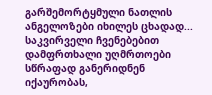გარშემორტყმული ნათლის ანგელოზები იხილეს ცხადად... საკვირველი ჩვენებებით დამფრთხალი უღმრთოები სწრაფად განერიდნენ იქაურობას,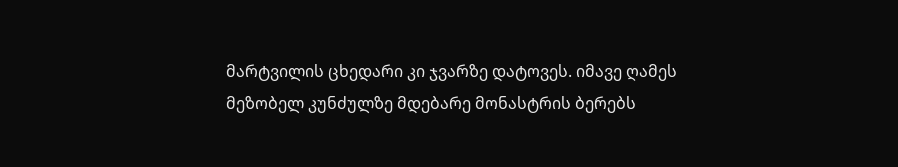მარტვილის ცხედარი კი ჯვარზე დატოვეს. იმავე ღამეს მეზობელ კუნძულზე მდებარე მონასტრის ბერებს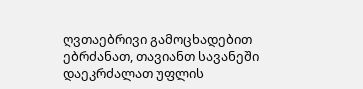ღვთაებრივი გამოცხადებით ებრძანათ, თავიანთ სავანეში დაეკრძალათ უფლის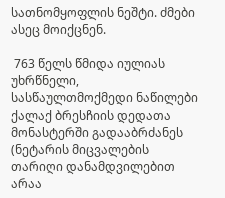სათნომყოფლის ნეშტი. ძმები ასეც მოიქცნენ.

 763 წელს წმიდა იულიას უხრწნელი, სასწაულთმოქმედი ნაწილები ქალაქ ბრესჩიის დედათა მონასტერში გადააბრძანეს (ნეტარის მიცვალების თარიღი დანამდვილებით არაა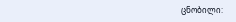ცნობილი: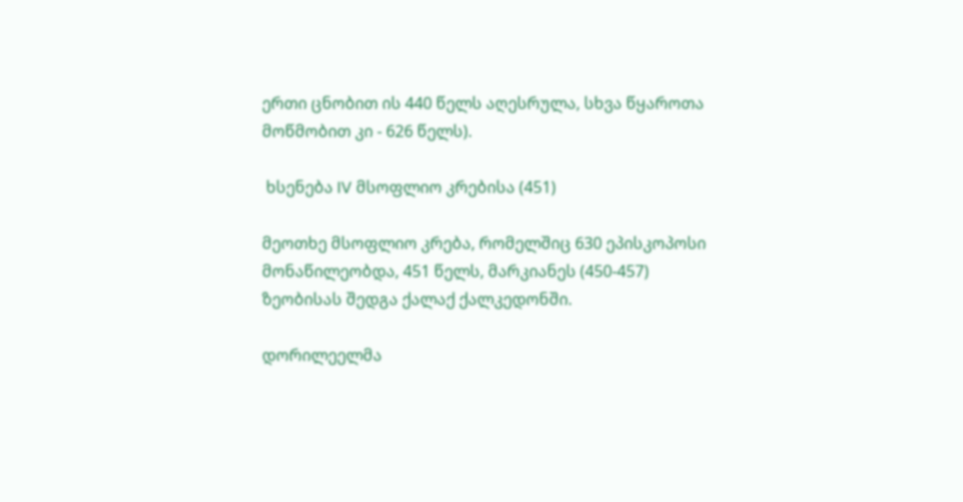ერთი ცნობით ის 440 წელს აღესრულა, სხვა წყაროთა მოწმობით კი - 626 წელს).

 ხსენება IV მსოფლიო კრებისა (451)

მეოთხე მსოფლიო კრება, რომელშიც 630 ეპისკოპოსი მონაწილეობდა, 451 წელს, მარკიანეს (450-457) ზეობისას შედგა ქალაქ ქალკედონში.

დორილეელმა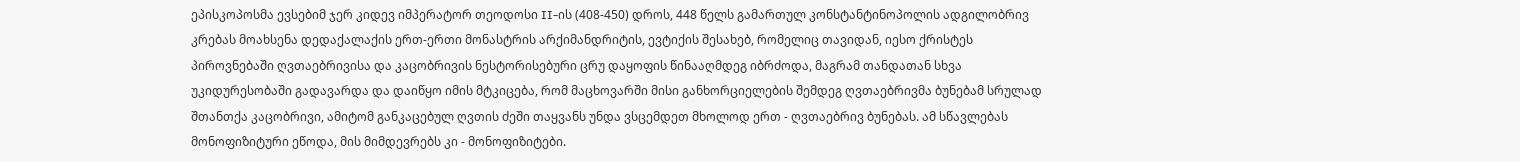ეპისკოპოსმა ევსებიმ ჯერ კიდევ იმპერატორ თეოდოსი II-ის (408-450) დროს, 448 წელს გამართულ კონსტანტინოპოლის ადგილობრივ კრებას მოახსენა დედაქალაქის ერთ-ერთი მონასტრის არქიმანდრიტის, ევტიქის შესახებ, რომელიც თავიდან, იესო ქრისტეს პიროვნებაში ღვთაებრივისა და კაცობრივის ნესტორისებური ცრუ დაყოფის წინააღმდეგ იბრძოდა, მაგრამ თანდათან სხვა უკიდურესობაში გადავარდა და დაიწყო იმის მტკიცება, რომ მაცხოვარში მისი განხორციელების შემდეგ ღვთაებრივმა ბუნებამ სრულად შთანთქა კაცობრივი, ამიტომ განკაცებულ ღვთის ძეში თაყვანს უნდა ვსცემდეთ მხოლოდ ერთ - ღვთაებრივ ბუნებას. ამ სწავლებას მონოფიზიტური ეწოდა, მის მიმდევრებს კი - მონოფიზიტები.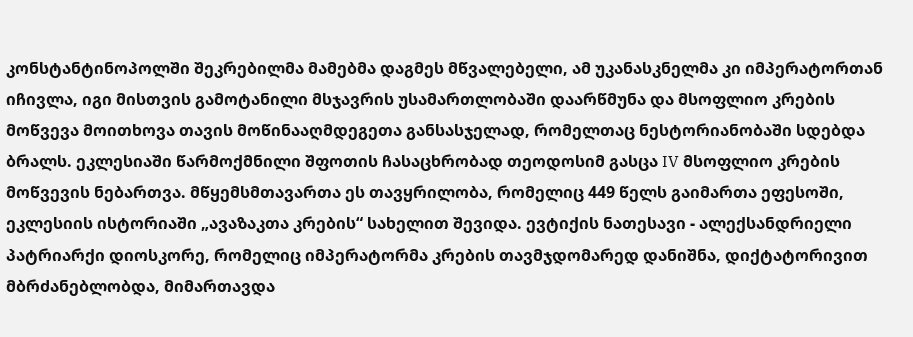კონსტანტინოპოლში შეკრებილმა მამებმა დაგმეს მწვალებელი, ამ უკანასკნელმა კი იმპერატორთან იჩივლა, იგი მისთვის გამოტანილი მსჯავრის უსამართლობაში დაარწმუნა და მსოფლიო კრების მოწვევა მოითხოვა თავის მოწინააღმდეგეთა განსასჯელად, რომელთაც ნესტორიანობაში სდებდა ბრალს. ეკლესიაში წარმოქმნილი შფოთის ჩასაცხრობად თეოდოსიმ გასცა IV მსოფლიო კრების მოწვევის ნებართვა. მწყემსმთავართა ეს თავყრილობა, რომელიც 449 წელს გაიმართა ეფესოში, ეკლესიის ისტორიაში „ავაზაკთა კრების“ სახელით შევიდა. ევტიქის ნათესავი - ალექსანდრიელი პატრიარქი დიოსკორე, რომელიც იმპერატორმა კრების თავმჯდომარედ დანიშნა, დიქტატორივით მბრძანებლობდა, მიმართავდა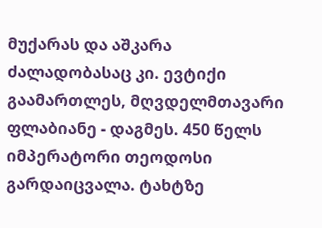მუქარას და აშკარა ძალადობასაც კი. ევტიქი გაამართლეს, მღვდელმთავარი ფლაბიანე - დაგმეს. 450 წელს იმპერატორი თეოდოსი გარდაიცვალა. ტახტზე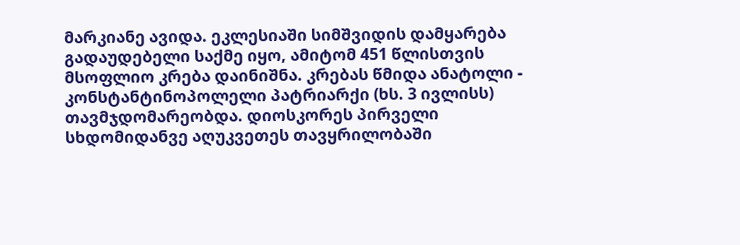მარკიანე ავიდა. ეკლესიაში სიმშვიდის დამყარება გადაუდებელი საქმე იყო, ამიტომ 451 წლისთვის მსოფლიო კრება დაინიშნა. კრებას წმიდა ანატოლი - კონსტანტინოპოლელი პატრიარქი (ხს. 3 ივლისს) თავმჯდომარეობდა. დიოსკორეს პირველი სხდომიდანვე აღუკვეთეს თავყრილობაში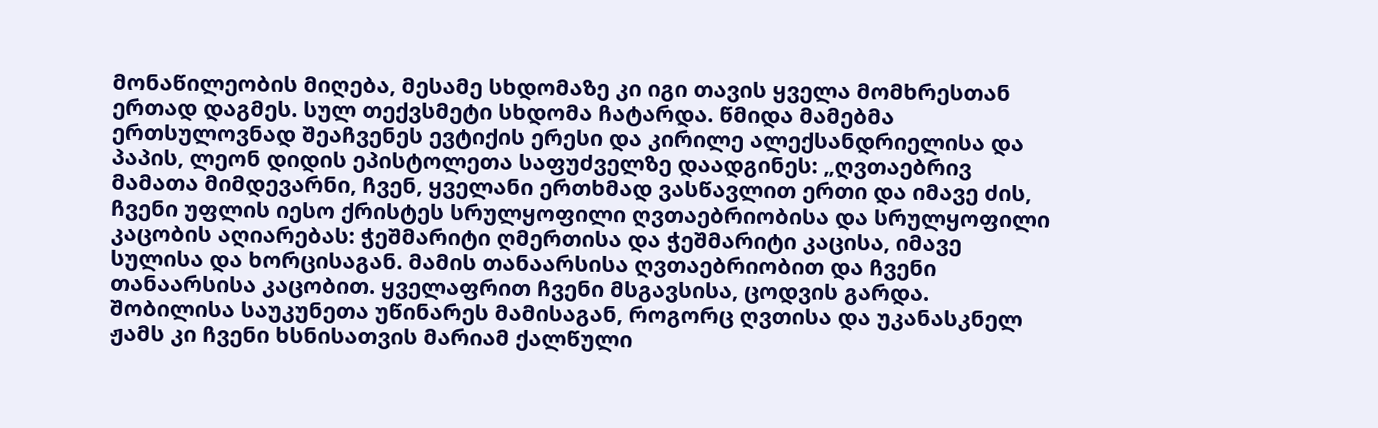მონაწილეობის მიღება, მესამე სხდომაზე კი იგი თავის ყველა მომხრესთან ერთად დაგმეს. სულ თექვსმეტი სხდომა ჩატარდა. წმიდა მამებმა ერთსულოვნად შეაჩვენეს ევტიქის ერესი და კირილე ალექსანდრიელისა და პაპის, ლეონ დიდის ეპისტოლეთა საფუძველზე დაადგინეს: „ღვთაებრივ მამათა მიმდევარნი, ჩვენ, ყველანი ერთხმად ვასწავლით ერთი და იმავე ძის, ჩვენი უფლის იესო ქრისტეს სრულყოფილი ღვთაებრიობისა და სრულყოფილი კაცობის აღიარებას: ჭეშმარიტი ღმერთისა და ჭეშმარიტი კაცისა, იმავე სულისა და ხორცისაგან. მამის თანაარსისა ღვთაებრიობით და ჩვენი თანაარსისა კაცობით. ყველაფრით ჩვენი მსგავსისა, ცოდვის გარდა. შობილისა საუკუნეთა უწინარეს მამისაგან, როგორც ღვთისა და უკანასკნელ ჟამს კი ჩვენი ხსნისათვის მარიამ ქალწული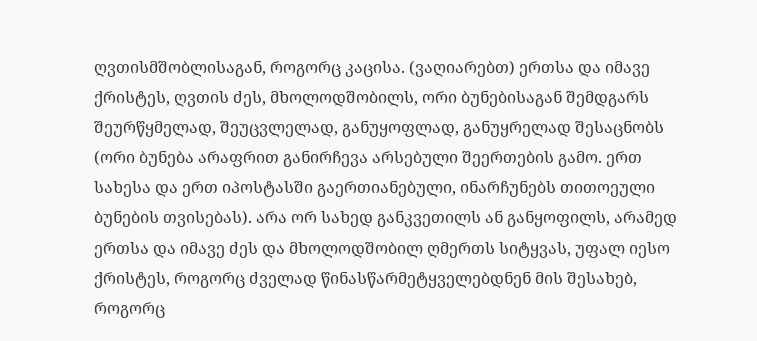ღვთისმშობლისაგან, როგორც კაცისა. (ვაღიარებთ) ერთსა და იმავე ქრისტეს, ღვთის ძეს, მხოლოდშობილს, ორი ბუნებისაგან შემდგარს შეურწყმელად, შეუცვლელად, განუყოფლად, განუყრელად შესაცნობს (ორი ბუნება არაფრით განირჩევა არსებული შეერთების გამო. ერთ სახესა და ერთ იპოსტასში გაერთიანებული, ინარჩუნებს თითოეული ბუნების თვისებას). არა ორ სახედ განკვეთილს ან განყოფილს, არამედ ერთსა და იმავე ძეს და მხოლოდშობილ ღმერთს სიტყვას, უფალ იესო ქრისტეს, როგორც ძველად წინასწარმეტყველებდნენ მის შესახებ, როგორც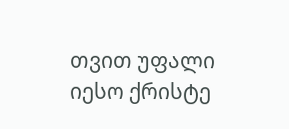თვით უფალი იესო ქრისტე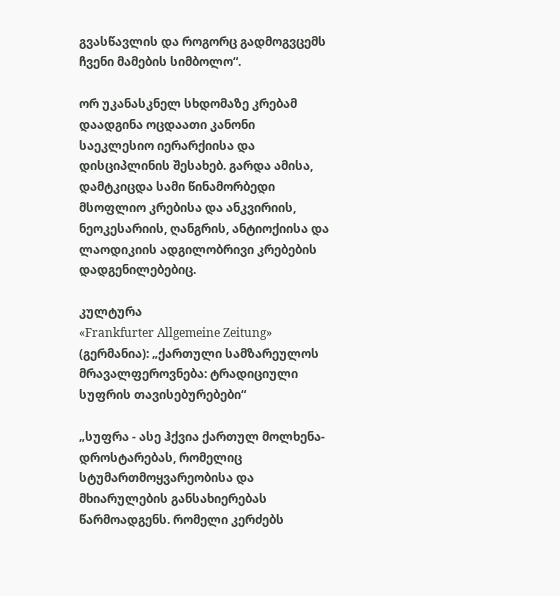გვასწავლის და როგორც გადმოგვცემს ჩვენი მამების სიმბოლო“.

ორ უკანასკნელ სხდომაზე კრებამ დაადგინა ოცდაათი კანონი საეკლესიო იერარქიისა და დისციპლინის შესახებ. გარდა ამისა, დამტკიცდა სამი წინამორბედი მსოფლიო კრებისა და ანკვირიის, ნეოკესარიის, ღანგრის, ანტიოქიისა და ლაოდიკიის ადგილობრივი კრებების დადგენილებებიც.

კულტურა
«Frankfurter Allgemeine Zeitung» (გერმანია): „ქართული სამზარეულოს მრავალფეროვნება: ტრადიციული სუფრის თავისებურებები“

„სუფრა - ასე ჰქვია ქართულ მოლხენა-დროსტარებას, რომელიც სტუმართმოყვარეობისა და მხიარულების განსახიერებას წარმოადგენს. რომელი კერძებს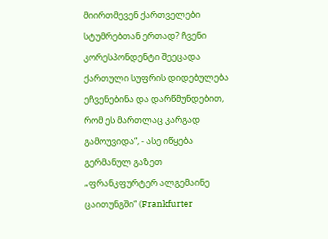მიირთმევენ ქართველები სტუმრებთან ერთად? ჩვენი კორესპონდენტი შეეცადა ქართული სუფრის დიდებულება ეჩვენებინა და დარწმუნდებით, რომ ეს მართლაც კარგად გამოუვიდა“, - ასე იწყება გერმანულ გაზეთ „ფრანკფურტერ ალგემაინე ცაითუნგში“ (Frankfurter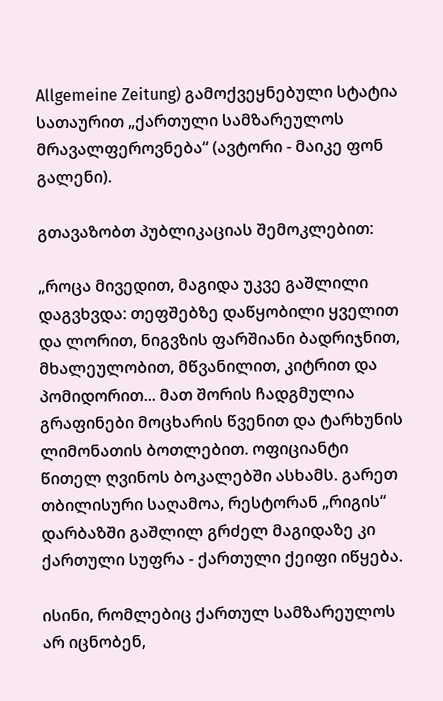Allgemeine Zeitung) გამოქვეყნებული სტატია სათაურით „ქართული სამზარეულოს მრავალფეროვნება“ (ავტორი - მაიკე ფონ გალენი).

გთავაზობთ პუბლიკაციას შემოკლებით:

„როცა მივედით, მაგიდა უკვე გაშლილი დაგვხვდა: თეფშებზე დაწყობილი ყველით და ლორით, ნიგვზის ფარშიანი ბადრიჯნით, მხალეულობით, მწვანილით, კიტრით და პომიდორით... მათ შორის ჩადგმულია გრაფინები მოცხარის წვენით და ტარხუნის ლიმონათის ბოთლებით. ოფიციანტი წითელ ღვინოს ბოკალებში ასხამს. გარეთ თბილისური საღამოა, რესტორან „რიგის“ დარბაზში გაშლილ გრძელ მაგიდაზე კი ქართული სუფრა - ქართული ქეიფი იწყება.

ისინი, რომლებიც ქართულ სამზარეულოს არ იცნობენ,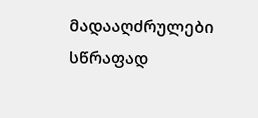მადააღძრულები სწრაფად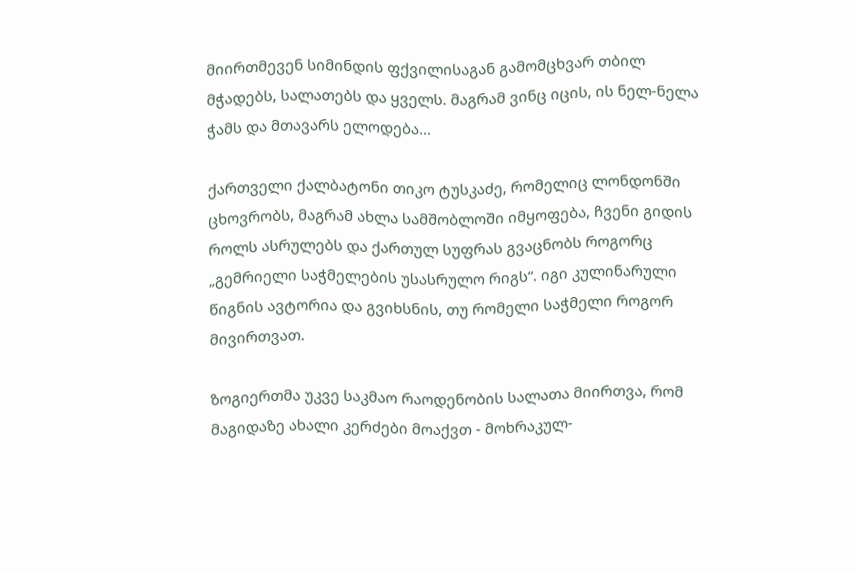მიირთმევენ სიმინდის ფქვილისაგან გამომცხვარ თბილ მჭადებს, სალათებს და ყველს. მაგრამ ვინც იცის, ის ნელ-ნელა ჭამს და მთავარს ელოდება...

ქართველი ქალბატონი თიკო ტუსკაძე, რომელიც ლონდონში ცხოვრობს, მაგრამ ახლა სამშობლოში იმყოფება, ჩვენი გიდის როლს ასრულებს და ქართულ სუფრას გვაცნობს როგორც „გემრიელი საჭმელების უსასრულო რიგს“. იგი კულინარული წიგნის ავტორია და გვიხსნის, თუ რომელი საჭმელი როგორ მივირთვათ.

ზოგიერთმა უკვე საკმაო რაოდენობის სალათა მიირთვა, რომ მაგიდაზე ახალი კერძები მოაქვთ - მოხრაკულ-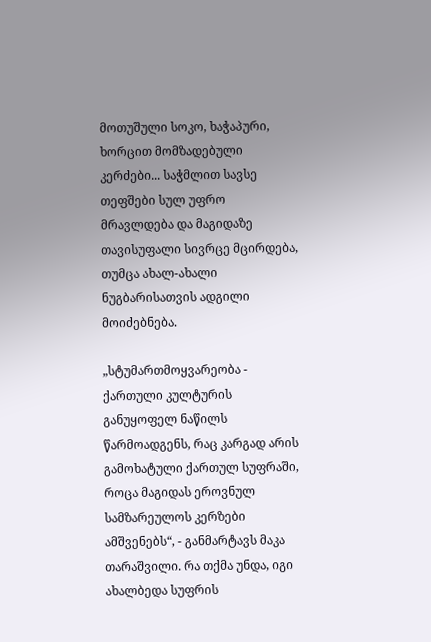მოთუშული სოკო, ხაჭაპური, ხორცით მომზადებული კერძები... საჭმლით სავსე თეფშები სულ უფრო მრავლდება და მაგიდაზე თავისუფალი სივრცე მცირდება, თუმცა ახალ-ახალი ნუგბარისათვის ადგილი მოიძებნება.

„სტუმართმოყვარეობა - ქართული კულტურის განუყოფელ ნაწილს წარმოადგენს, რაც კარგად არის გამოხატული ქართულ სუფრაში, როცა მაგიდას ეროვნულ სამზარეულოს კერზები ამშვენებს“, - განმარტავს მაკა თარაშვილი. რა თქმა უნდა, იგი ახალბედა სუფრის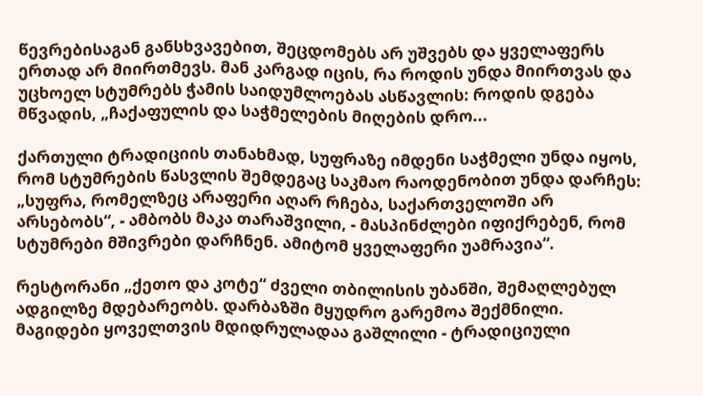წევრებისაგან განსხვავებით, შეცდომებს არ უშვებს და ყველაფერს ერთად არ მიირთმევს. მან კარგად იცის, რა როდის უნდა მიირთვას და უცხოელ სტუმრებს ჭამის საიდუმლოებას ასწავლის: როდის დგება მწვადის, „ჩაქაფულის და საჭმელების მიღების დრო...

ქართული ტრადიციის თანახმად, სუფრაზე იმდენი საჭმელი უნდა იყოს, რომ სტუმრების წასვლის შემდეგაც საკმაო რაოდენობით უნდა დარჩეს: „სუფრა, რომელზეც არაფერი აღარ რჩება, საქართველოში არ არსებობს“, - ამბობს მაკა თარაშვილი, - მასპინძლები იფიქრებენ, რომ სტუმრები მშივრები დარჩნენ. ამიტომ ყველაფერი უამრავია“.

რესტორანი „ქეთო და კოტე“ ძველი თბილისის უბანში, შემაღლებულ ადგილზე მდებარეობს. დარბაზში მყუდრო გარემოა შექმნილი. მაგიდები ყოველთვის მდიდრულადაა გაშლილი - ტრადიციული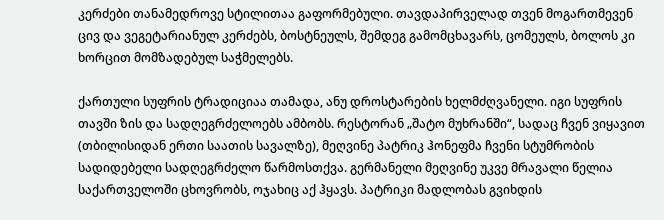კერძები თანამედროვე სტილითაა გაფორმებული. თავდაპირველად თვენ მოგართმევენ ცივ და ვეგეტარიანულ კერძებს, ბოსტნეულს, შემდეგ გამომცხავარს, ცომეულს, ბოლოს კი ხორცით მომზადებულ საჭმელებს.

ქართული სუფრის ტრადიციაა თამადა, ანუ დროსტარების ხელმძღვანელი. იგი სუფრის თავში ზის და სადღეგრძელოებს ამბობს. რესტორან „შატო მუხრანში“, სადაც ჩვენ ვიყავით (თბილისიდან ერთი საათის სავალზე), მეღვინე პატრიკ ჰონეფმა ჩვენი სტუმრობის სადიდებელი სადღეგრძელო წარმოსთქვა. გერმანელი მეღვინე უკვე მრავალი წელია საქართველოში ცხოვრობს, ოჯახიც აქ ჰყავს. პატრიკი მადლობას გვიხდის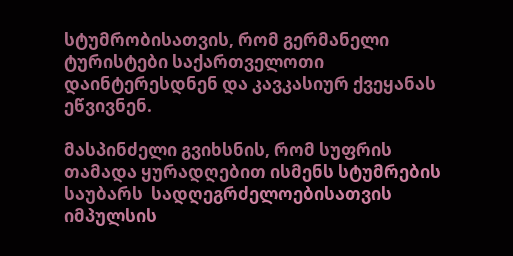სტუმრობისათვის, რომ გერმანელი ტურისტები საქართველოთი დაინტერესდნენ და კავკასიურ ქვეყანას ეწვივნენ.

მასპინძელი გვიხსნის, რომ სუფრის თამადა ყურადღებით ისმენს სტუმრების საუბარს  სადღეგრძელოებისათვის იმპულსის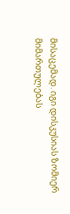მისაცემად. იგი დისკუსიას ზომიერ მიმართულებას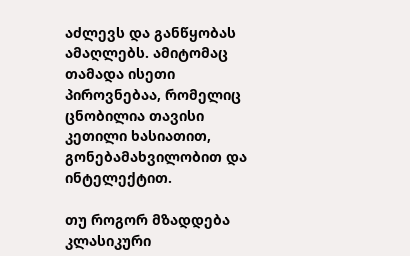აძლევს და განწყობას ამაღლებს. ამიტომაც თამადა ისეთი პიროვნებაა, რომელიც ცნობილია თავისი კეთილი ხასიათით, გონებამახვილობით და ინტელექტით.

თუ როგორ მზადდება კლასიკური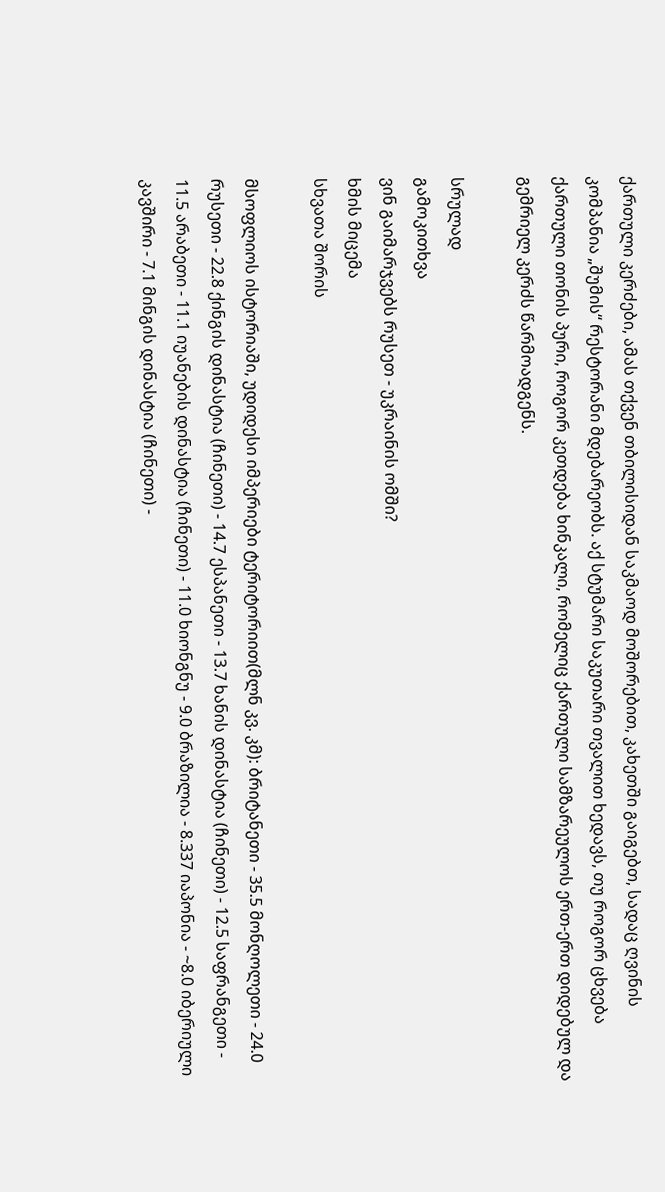ქართული კერძები, ამას თქვენ თბილისიდან საკმაოდ მოშორებით, კახეთში გაიგებთ, სადაც ღვინის კომპანია „შუმის“ რესტორანი მდებარეობს. აქ სტუმარი საკუთარი თვალით ხედავს, თუ როგორ ცხვება ქართული თონის პური, როგორ კეთდება ხინკალი, რომელიც ქართული სამზარეულოს ერთ-ერთ დიდებულ და გემრიელ კერძს წარმოადგენს.

სრულად
გამოკითხვა
ვინ გაიმარჯვებს რუსეთ - უკრაინის ომში?
ხმის მიცემა
სხვათა შორის

მსოფლიოს ისტორიაში, უდიდესი იმპერიები ტერიტორიით(მლნ კვ. კმ): ბრიტანეთი - 35.5 მონღოლეთი - 24.0 რუსეთი - 22.8 ქინგის დინასტია (ჩინეთი) - 14.7 ესპანეთი - 13.7 ხანის დინასტია (ჩინეთი) - 12.5 საფრანგეთი - 11.5 არაბეთი - 11.1 იუანების დინასტია (ჩინეთი) - 11.0 ხიონგნუ - 9.0 ბრაზილია - 8.337 იაპონია - ~8.0 იბერიული კავშირი - 7.1 მინგის დინასტია (ჩინეთი) -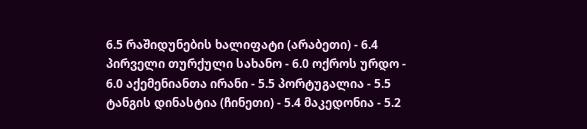6.5 რაშიდუნების ხალიფატი (არაბეთი) - 6.4 პირველი თურქული სახანო - 6.0 ოქროს ურდო - 6.0 აქემენიანთა ირანი - 5.5 პორტუგალია - 5.5 ტანგის დინასტია (ჩინეთი) - 5.4 მაკედონია - 5.2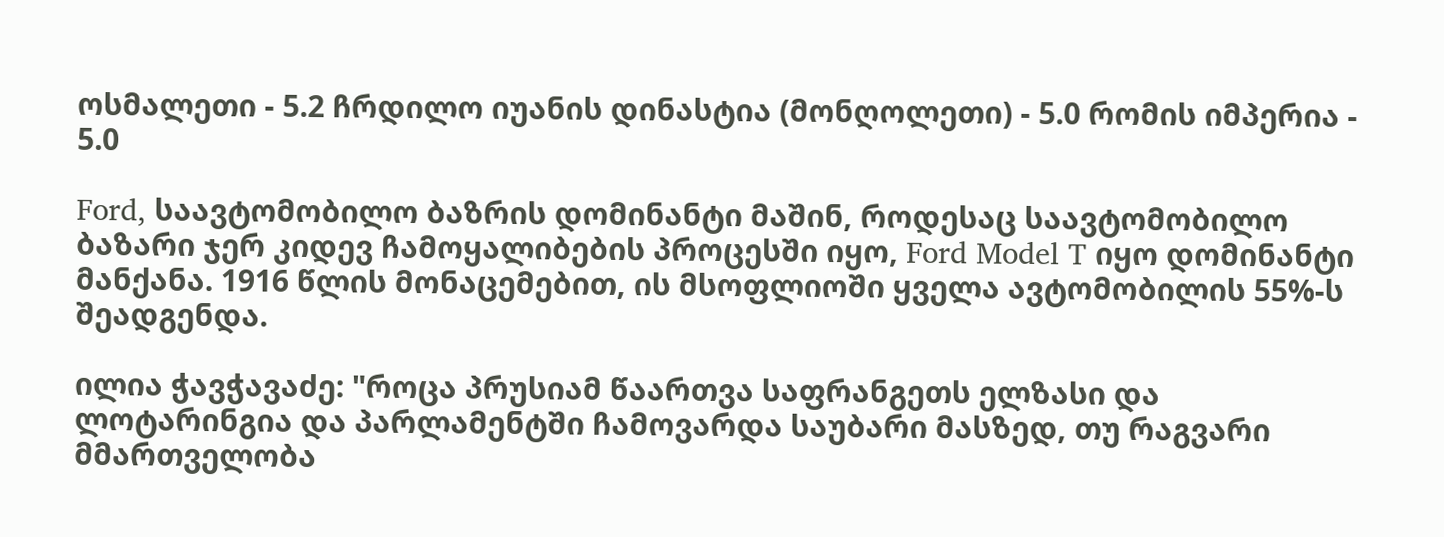ოსმალეთი - 5.2 ჩრდილო იუანის დინასტია (მონღოლეთი) - 5.0 რომის იმპერია - 5.0

Ford, საავტომობილო ბაზრის დომინანტი მაშინ, როდესაც საავტომობილო ბაზარი ჯერ კიდევ ჩამოყალიბების პროცესში იყო, Ford Model T იყო დომინანტი მანქანა. 1916 წლის მონაცემებით, ის მსოფლიოში ყველა ავტომობილის 55%-ს შეადგენდა.

ილია ჭავჭავაძე: "როცა პრუსიამ წაართვა საფრანგეთს ელზასი და ლოტარინგია და პარლამენტში ჩამოვარდა საუბარი მასზედ, თუ რაგვარი მმართველობა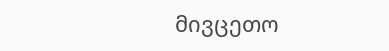მივცეთო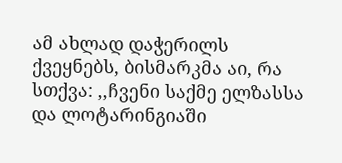ამ ახლად დაჭერილს ქვეყნებს, ბისმარკმა აი, რა სთქვა: ,,ჩვენი საქმე ელზასსა და ლოტარინგიაში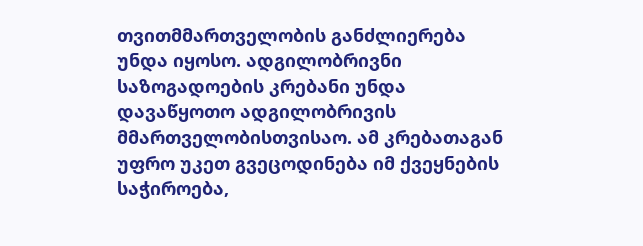თვითმმართველობის განძლიერება უნდა იყოსო. ადგილობრივნი საზოგადოების კრებანი უნდა დავაწყოთო ადგილობრივის მმართველობისთვისაო. ამ კრებათაგან უფრო უკეთ გვეცოდინება იმ ქვეყნების საჭიროება,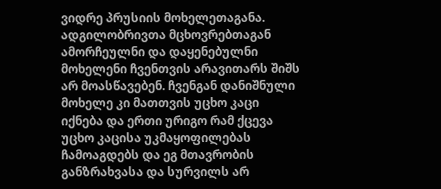ვიდრე პრუსიის მოხელეთაგანა. ადგილობრივთა მცხოვრებთაგან ამორჩეულნი და დაყენებულნი მოხელენი ჩვენთვის არავითარს შიშს არ მოასწავებენ. ჩვენგან დანიშნული მოხელე კი მათთვის უცხო კაცი იქნება და ერთი ურიგო რამ ქცევა უცხო კაცისა უკმაყოფილებას ჩამოაგდებს და ეგ მთავრობის განზრახვასა და სურვილს არ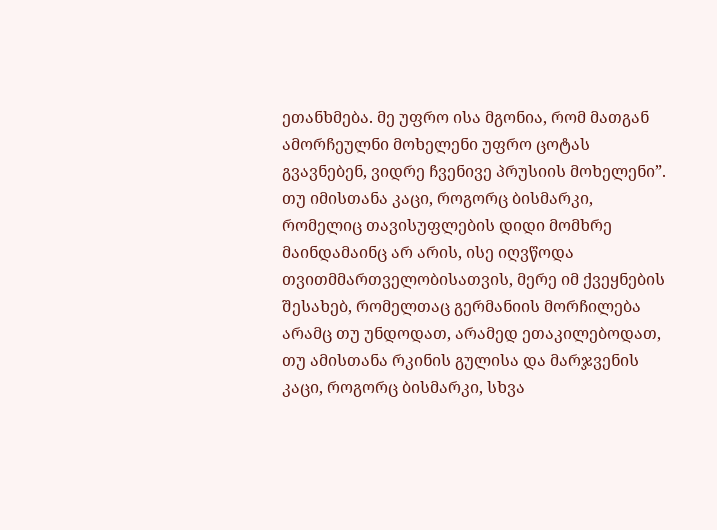ეთანხმება. მე უფრო ისა მგონია, რომ მათგან ამორჩეულნი მოხელენი უფრო ცოტას გვავნებენ, ვიდრე ჩვენივე პრუსიის მოხელენი”. თუ იმისთანა კაცი, როგორც ბისმარკი, რომელიც თავისუფლების დიდი მომხრე მაინდამაინც არ არის, ისე იღვწოდა თვითმმართველობისათვის, მერე იმ ქვეყნების შესახებ, რომელთაც გერმანიის მორჩილება არამც თუ უნდოდათ, არამედ ეთაკილებოდათ, თუ ამისთანა რკინის გულისა და მარჯვენის კაცი, როგორც ბისმარკი, სხვა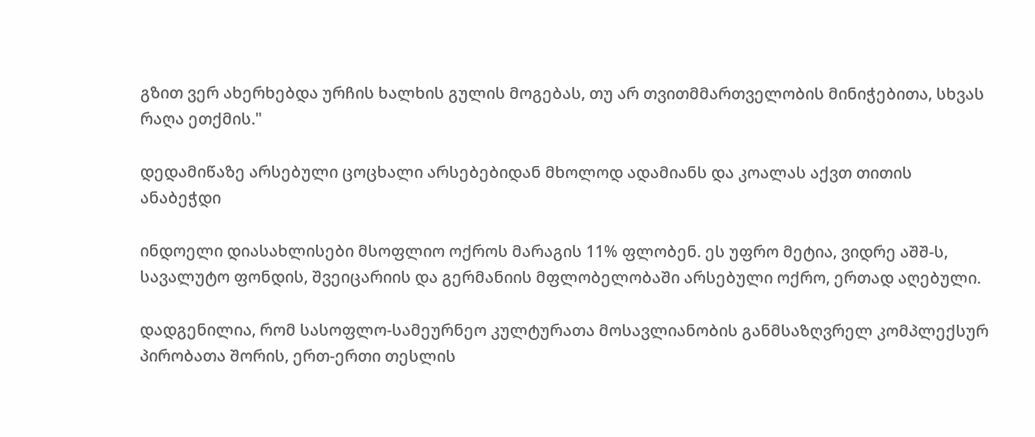გზით ვერ ახერხებდა ურჩის ხალხის გულის მოგებას, თუ არ თვითმმართველობის მინიჭებითა, სხვას რაღა ეთქმის."

დედამიწაზე არსებული ცოცხალი არსებებიდან მხოლოდ ადამიანს და კოალას აქვთ თითის ანაბეჭდი

ინდოელი დიასახლისები მსოფლიო ოქროს მარაგის 11% ფლობენ. ეს უფრო მეტია, ვიდრე აშშ-ს, სავალუტო ფონდის, შვეიცარიის და გერმანიის მფლობელობაში არსებული ოქრო, ერთად აღებული.

დადგენილია, რომ სასოფლო-სამეურნეო კულტურათა მოსავლიანობის განმსაზღვრელ კომპლექსურ პირობათა შორის, ერთ-ერთი თესლის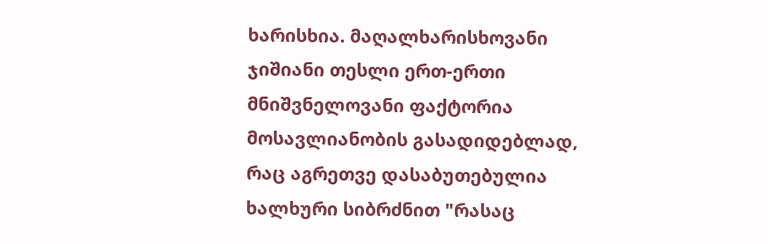ხარისხია. მაღალხარისხოვანი ჯიშიანი თესლი ერთ-ერთი მნიშვნელოვანი ფაქტორია მოსავლიანობის გასადიდებლად, რაც აგრეთვე დასაბუთებულია ხალხური სიბრძნით "რასაც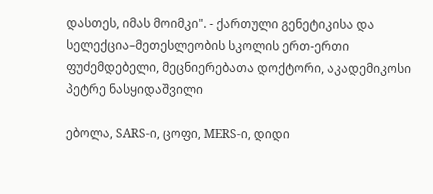დასთეს, იმას მოიმკი". - ქართული გენეტიკისა და სელექცია–მეთესლეობის სკოლის ერთ-ერთი ფუძემდებელი, მეცნიერებათა დოქტორი, აკადემიკოსი პეტრე ნასყიდაშვილი

ებოლა, SARS-ი, ცოფი, MERS-ი, დიდი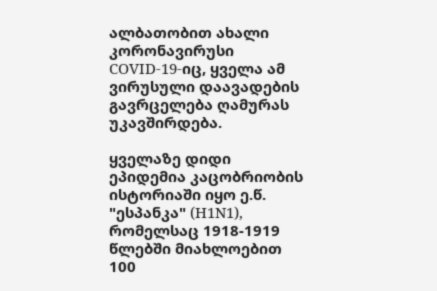ალბათობით ახალი კორონავირუსი COVID-19-იც, ყველა ამ ვირუსული დაავადების გავრცელება ღამურას უკავშირდება.

ყველაზე დიდი ეპიდემია კაცობრიობის ისტორიაში იყო ე.წ. "ესპანკა" (H1N1), რომელსაც 1918-1919 წლებში მიახლოებით 100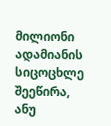მილიონი ადამიანის სიცოცხლე შეეწირა, ანუ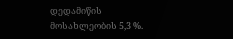დედამიწის მოსახლეობის 5,3 %.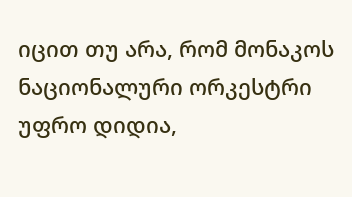იცით თუ არა, რომ მონაკოს ნაციონალური ორკესტრი უფრო დიდია,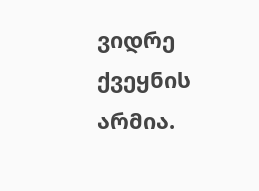ვიდრე ქვეყნის არმია.